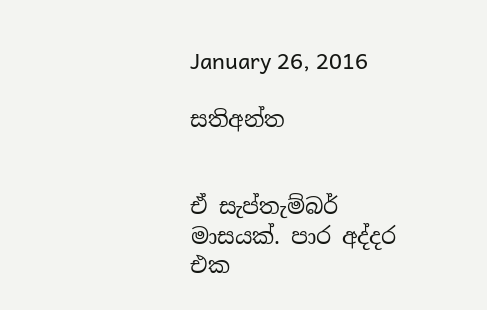January 26, 2016

සතිඅන්ත


ඒ සැප්තැම්බර් මාසයක්. පාර අද්දර එක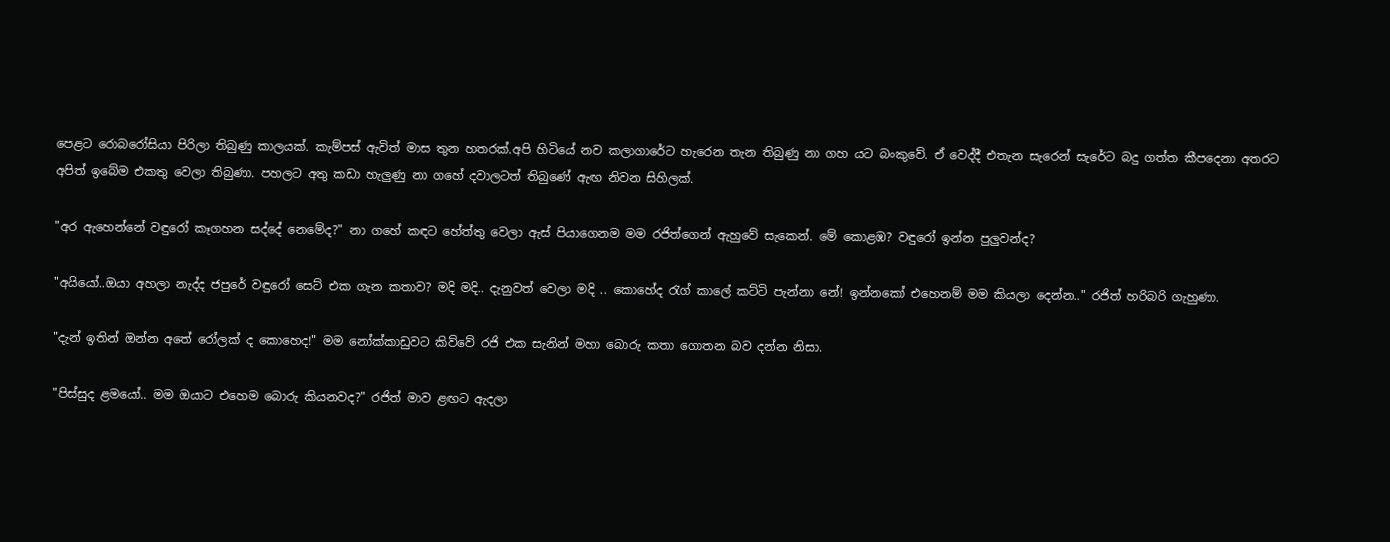පෙළට රොබරෝසියා පිරිලා තිබුණු කාලයක්. කැම්පස් ඇවිත් මාස තුන හතරක්.අපි හිටියේ නව කලාගාරේට හැරෙන තැන තිබුණු නා ගහ යට බංකුවේ. ඒ වෙද්දී එතැන සැරෙන් සැරේට බදු ගත්ත කීපදෙනා අතරට අපිත් ඉබේම එකතු වෙලා තිබුණා. පහලට අතු කඩා හැලුණු නා ගහේ දවාලටත් තිබුණේ ඇඟ නිවන සිහිලක්.

"අර ඇහෙන්නේ වඳුරෝ කෑගහන සද්දේ නෙමේද?" නා ගහේ කඳට හේත්තු වෙලා ඇස් පියාගෙනම මම රජිත්ගෙන් ඇහුවේ සැකෙන්. මේ කොළඹ? වඳුරෝ ඉන්න පුලුවන්ද?

"අයියෝ..ඔයා අහලා නැද්ද ජපුරේ වඳුරෝ සෙට් එක ගැන කතාව? මදි මදි.. දැනුවත් වෙලා මදි .. කොහේද රැග් කාලේ කට්ටි පැන්නා නේ! ඉන්නකෝ එහෙනම් මම කියලා දෙන්න.." රජිත් හරිබරි ගැහුණා.

"දැන් ඉතින් ඔන්න අතේ රෝලක් ද කොහෙද!" මම නෝක්කාඩුවට කිව්වේ රජි එක සැනින් මහා බොරු කතා ගොතන බව දන්න නිසා.

"පිස්සුද ළමයෝ.. මම ඔයාට එහෙම බොරු කියනවද?" රජිත් මාව ළඟට ඇදලා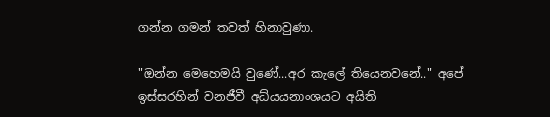ගන්න ගමන් තවත් හිනාවුණා.

"ඔන්න මෙහෙමයි වුණේ...අර කැලේ තියෙනවනේ.." අපේ ඉස්සරහින් වනජීවී අධ්යයනාංශයට අයිති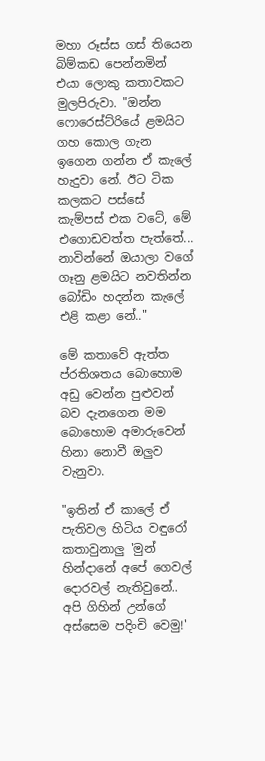මහා රූස්ස ගස් තියෙන බිම්කඩ පෙන්නමින් එයා ලොකු කතාවකට මුලපිරුවා. "ඔන්න ෆොරෙස්ට්රියේ ළමයිට ගහ කොල ගැන ඉගෙන ගන්න ඒ කැලේ හැදුවා නේ. ඊට ටික කලකට පස්සේ කැම්පස් එක වටේ, මේ එගොඩවත්ත පැත්තේ... නාවින්නේ ඔයාලා වගේ ගෑනු ළමයිට නවතින්න බෝඩිං හදන්න කැලේ එළි කළා නේ.."

මේ කතාවේ ඇත්ත ප්රතිශතය බොහොම අඩු වෙන්න පුළුවන් බව දැනගෙන මම බොහොම අමාරුවෙන් හිනා නොවී ඔලුව වැනුවා.

"ඉතින් ඒ කාලේ ඒ පැතිවල හිටිය වඳුරෝ කතාවුනාලු 'මුන් හින්දානේ අපේ ගෙවල් දොරවල් නැතිවුනේ.. අපි ගිහින් උන්ගේ අස්සෙම පදිංචි වෙමු!'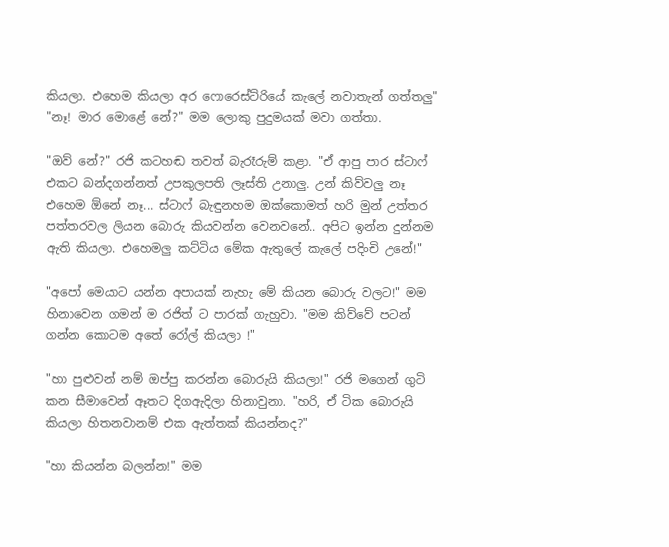කියලා. එහෙම කියලා අර ෆොරෙස්ට්රියේ කැලේ නවාතැන් ගත්තලු"
"නෑ! මාර මොළේ නේ?" මම ලොකු පුදුමයක් මවා ගත්තා.

"ඔව් නේ?" රජි කටහඬ තවත් බැරෑරුම් කළා. "ඒ ආපු පාර ස්ටාෆ් එකට බන්දගන්නත් උපකුලපති ලෑස්ති උනාලු. උන් කිව්වලු නෑ එහෙම ඕනේ නෑ... ස්ටාෆ් බැඳුනහම ඔක්කොමත් හරි මුන් උත්තර පත්තරවල ලියන බොරු කියවන්න වෙනවනේ.. අපිට ඉන්න දුන්නම ඇති කියලා. එහෙමලු කට්ටිය මේක ඇතුලේ කැලේ පදිංචි උනේ!"

"අපෝ මෙයාට යන්න අපායක් නැහැ මේ කියන බොරු වලට!" මම හිනාවෙන ගමන් ම රජිත් ට පාරක් ගැහුවා. "මම කිව්වේ පටන් ගන්න කොටම අතේ රෝල් කියලා !"

"හා පුළුවන් නම් ඔප්පු කරන්න බොරුයි කියලා!" රජි මගෙන් ගුටි කන සීමාවෙන් ඈතට දිගඇදිලා හිනාවුනා. "හරි, ඒ ටික බොරුයි කියලා හිතනවානම් එක ඇත්තක් කියන්නද?"

"හා කියන්න බලන්න!" මම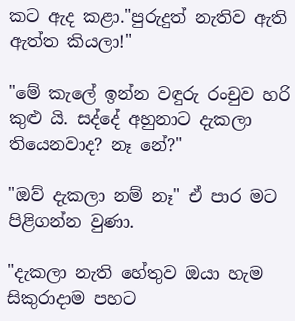කට ඇද කළා."පුරුදුත් නැතිව ඇති ඇත්ත කියලා!"

"මේ කැලේ ඉන්න වඳුරු රංචුව හරි කුළු යි. සද්දේ අහුනාට දැකලා තියෙනවාද? නෑ නේ?"

"ඔව් දැකලා නම් නෑ" ඒ පාර මට පිළිගන්න වුණා.

"දැකලා නැති හේතුව ඔයා හැම සිකුරාදාම පහට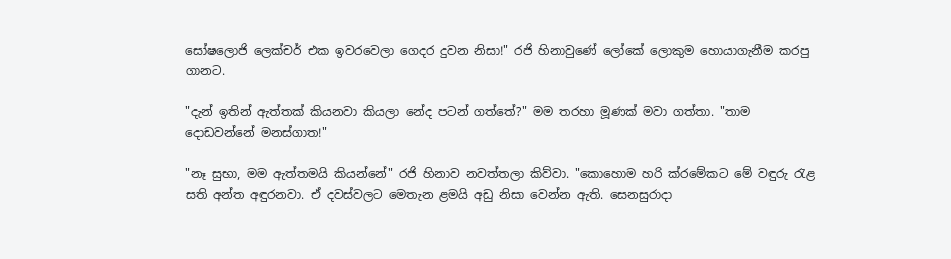සෝෂලොජි ලෙක්චර් එක ඉවරවෙලා ගෙදර දුවන නිසා!" රජි හිනාවුණේ ලෝකේ ලොකුම හොයාගැනීම කරපු ගානට.

"දැන් ඉතින් ඇත්තක් කියනවා කියලා නේද පටන් ගත්තේ?" මම තරහා මූණක් මවා ගත්තා. "තාම දොඩවන්නේ මනස්ගාත!"

"නෑ සුභා, මම ඇත්තමයි කියන්නේ" රජි හිනාව නවත්තලා කිව්වා. "කොහොම හරි ක්රමේකට මේ වඳුරු රැළ සති අන්ත අඳුරනවා. ඒ දවස්වලට මෙතැන ළමයි අඩු නිසා වෙන්න ඇති. සෙනසුරාදා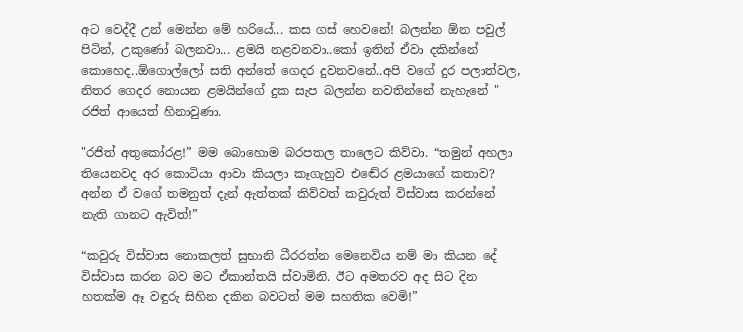අට වෙද්දී උන් මෙන්න මේ හරියේ... කස ගස් හෙවනේ! බලන්න ඕන පවුල් පිටින්, උකුණෝ බලනවා... ළමයි නළවනවා..කෝ ඉතින් ඒවා දකින්නේ කොහෙද..ඕගොල්ලෝ සති අන්තේ ගෙදර දුවනවනේ..අපි වගේ දුර පලාත්වල, නිතර ගෙදර නොයන ළමයින්ගේ දුක සැප බලන්න නවතින්නේ නැහැනේ " රජිත් ආයෙත් හිනාවුණා.

"රජිත් අතුකෝරළ!” මම බොහොම බරපතල තාලෙට කිව්වා. “තමුන් අහලා තියෙනවද අර කොටියා ආවා කියලා කෑගැහුව එඬේර ළමයාගේ කතාව? අන්න ඒ වගේ තමනුත් දැන් ඇත්තක් කිව්වත් කවුරුත් විස්වාස කරන්නේ නැති ගානට ඇවිත්!”

“කවුරු විස්වාස නොකලත් සුභානි ධීරරත්න මෙනෙවිය නම් මා කියන දේ විස්වාස කරන බව මට ඒකාන්තයි ස්වාමිනි. ඊට අමතරව අද සිට දින හතක්ම ඈ වඳුරු සිහින දකින බවටත් මම සහතික වෙමි!”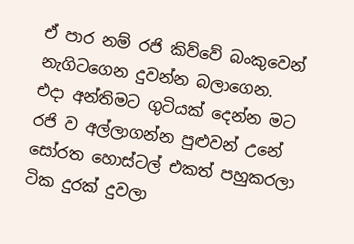ඒ පාර නම් රජි කිව්වේ බංකුවෙන් නැගිටගෙන දුවන්න බලාගෙන. එදා අන්තිමට ගුටියක් දෙන්න මට රජි ව අල්ලාගන්න පුළුවන් උනේ සෝරත හොස්ටල් එකත් පහුකරලා ටික දුරක් දුවලා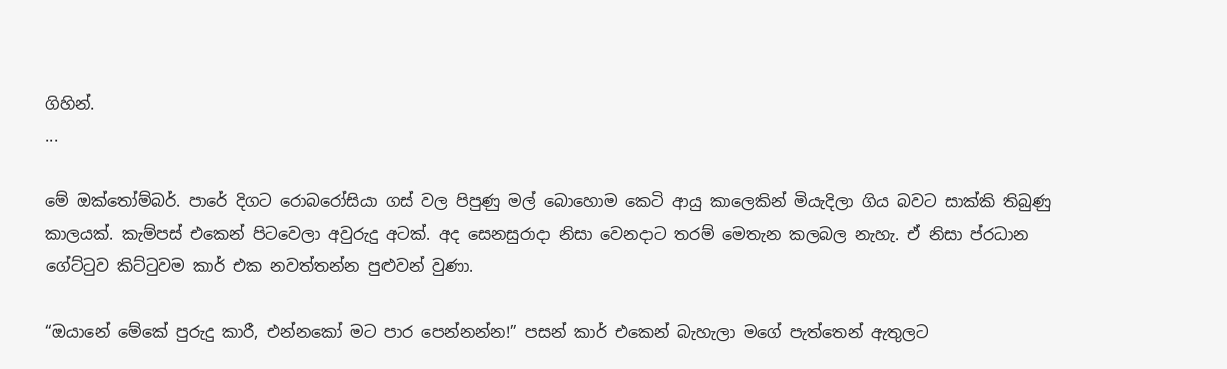ගිහින්.
...

මේ ඔක්තෝම්බර්. පාරේ දිගට රොබරෝසියා ගස් වල පිපුණු මල් බොහොම කෙටි ආයු කාලෙකින් මියැදිලා ගිය බවට සාක්කි තිබුණු කාලයක්. කැම්පස් එකෙන් පිටවෙලා අවුරුදු අටක්. අද සෙනසුරාදා නිසා වෙනදාට තරම් මෙතැන කලබල නැහැ. ඒ නිසා ප්රධාන ගේට්ටුව කිට්ටුවම කාර් එක නවත්තන්න පුළුවන් වුණා.

“ඔයානේ මේකේ පුරුදු කාරී, එන්නකෝ මට පාර පෙන්නන්න!” පසන් කාර් එකෙන් බැහැලා මගේ පැත්තෙන් ඇතුලට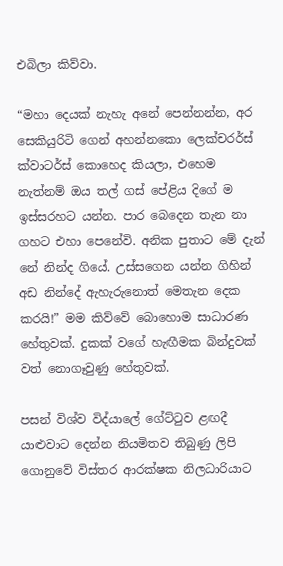එබිලා කිව්වා.

“මහා දෙයක් නැහැ අනේ පෙන්නන්න, අර සෙකියුරිටි ගෙන් අහන්නකො ලෙක්චරර්ස් ක්වාටර්ස් කොහෙද කියලා, එහෙම නැත්නම් ඔය තල් ගස් පේළිය දිගේ ම ඉස්සරහට යන්න. පාර බෙදෙන තැන නා ගහට එහා පෙනේවි. අනික පුතාට මේ දැන් නේ නින්ද ගියේ. උස්සගෙන යන්න ගිහින් අඩ නින්දේ ඇහැරුනොත් මෙතැන දෙක කරයි!” මම කිව්වේ බොහොම සාධාරණ හේතුවක්. දුකක් වගේ හැඟීමක බින්දුවක් වත් නොගෑවුණු හේතුවක්.

පසන් විශ්ව විද්යාලේ ගේට්ටුව ළඟදී යාළුවාට දෙන්න නියමිතව තිබුණු ලිපි ගොනුවේ විස්තර ආරක්ෂක නිලධාරියාට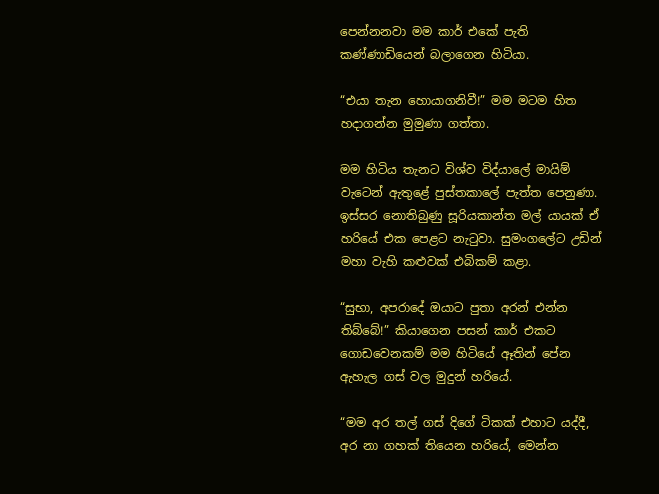පෙන්නනවා මම කාර් එකේ පැති කණ්ණාඩියෙන් බලාගෙන හිටියා.

“එයා තැන හොයාගනිවී!” මම මටම හිත හදාගන්න මුමුණා ගත්තා.

මම හිටිය තැනට විශ්ව විද්යාලේ මායිම් වැටෙන් ඇතුළේ පුස්තකාලේ පැත්ත පෙනුණා. ඉස්සර නොතිබුණු සූරියකාන්ත මල් යායක් ඒ හරියේ එක පෙළට නැටුවා. සුමංගලේට උඩින් මහා වැහි කළුවක් එබිකම් කළා.

“සුභා, අපරාදේ ඔයාට පුතා අරන් එන්න තිබ්බේ!” කියාගෙන පසන් කාර් එකට ගොඩවෙනකම් මම හිටියේ ඈතින් පේන ඇහැල ගස් වල මුදුන් හරියේ.

“මම අර තල් ගස් දිගේ ටිකක් එහාට යද්දී, අර නා ගහක් තියෙන හරියේ, මෙන්න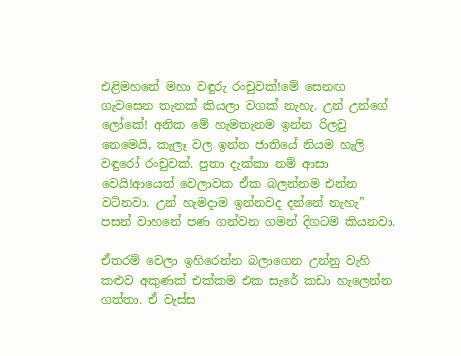එළිමහනේ මහා වඳුරු රංචුවක්!මේ සෙනඟ ගැවසෙන තැනක් කියලා වගක් නැහැ. උන් උන්ගේ ලෝකේ! අනික මේ හැමතැනම ඉන්න රිලවු නෙමෙයි, කැලෑ වල ඉන්න ජාතියේ නියම හැලි වඳුරෝ රංචුවක්. පුතා දැක්කා නම් ආසා වෙයි!ආයෙත් වෙලාවක ඒක බලන්නම එන්න වටිනවා. උන් හැමදාම ඉන්නවද දන්නේ නැහැ” පසන් වාහනේ පණ ගන්වන ගමන් දිගටම කියනවා.

ඒතරම් වෙලා ඉහිරෙන්න බලාගෙන උන්නු වැහි කළුව අකුණක් එක්කම එක සැරේ කඩා හැලෙන්න ගත්තා. ඒ වැස්ස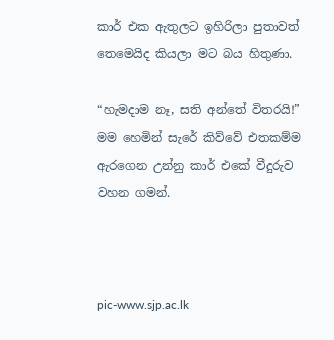කාර් එක ඇතුලට ඉහිරිලා පුතාවත් තෙමෙයිද කියලා මට බය හිතුණා.

“හැමදාම නෑ, සති අන්තේ විතරයි!” මම හෙමින් සැරේ කිව්වේ එතකම්ම ඇරගෙන උන්නු කාර් එකේ වීදුරුව වහන ගමන්.



pic-www.sjp.ac.lk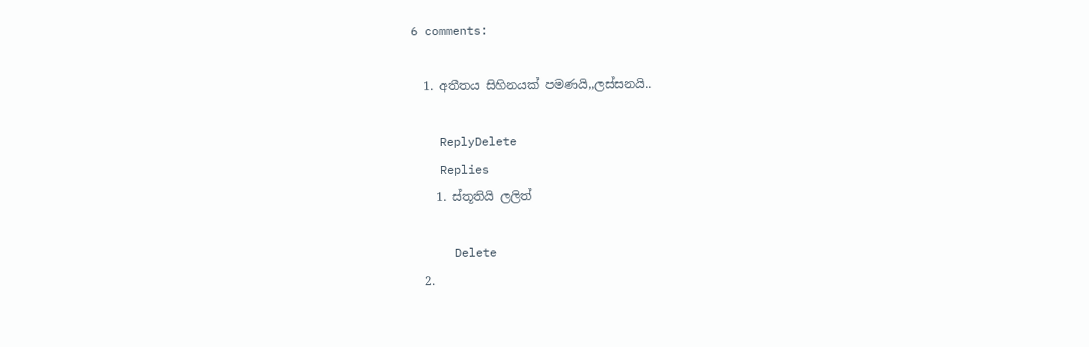6 comments:

  1. අතීතය සිහිනයක් පමණයි,,ලස්සනයි..

    ReplyDelete
    Replies
    1. ස්තූතියි ලලිත්

      Delete
  2.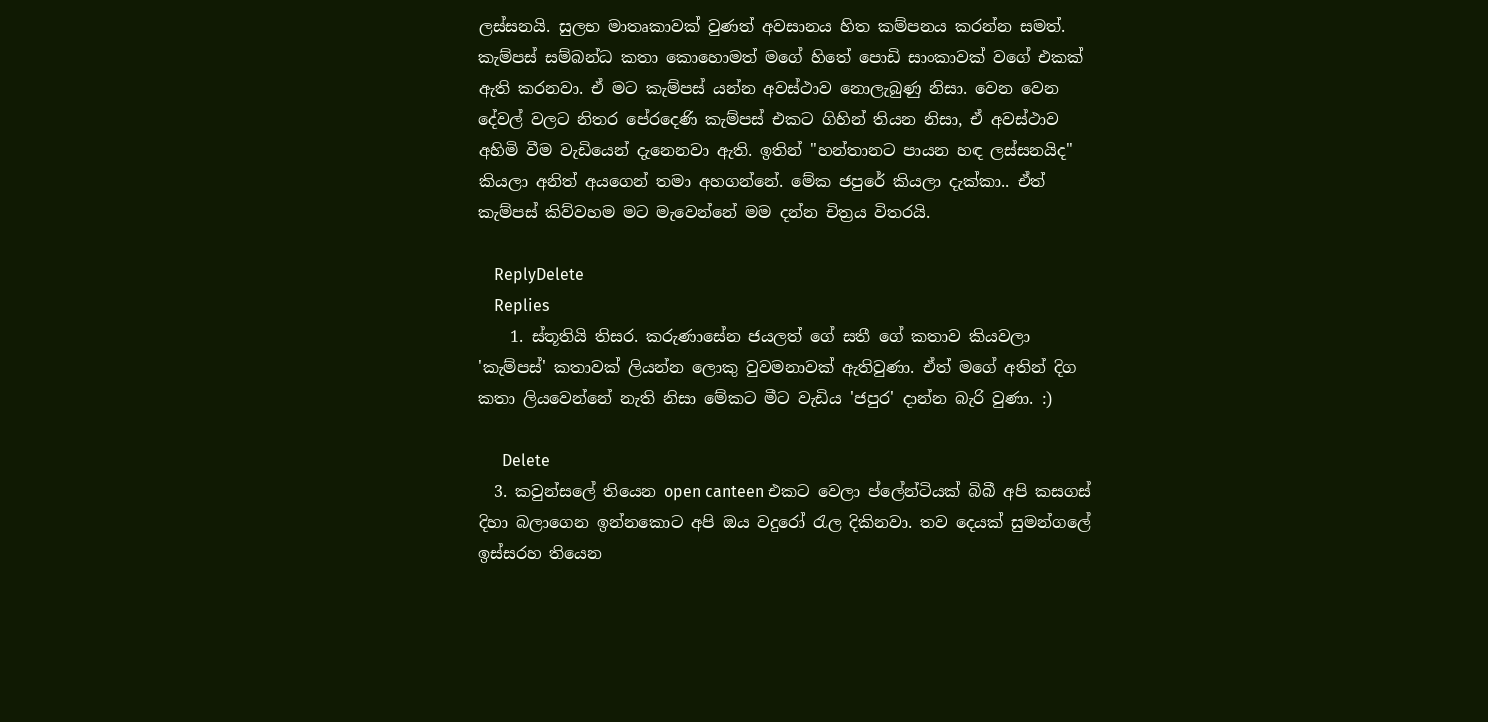ලස්සනයි. සුලභ මාතෘකාවක් වුණත් අවසානය හිත කම්පනය කරන්න සමත්. කැම්පස් සම්බන්ධ කතා කොහොමත් මගේ හිතේ පොඩි සාංකාවක් වගේ එකක් ඇති කරනවා. ඒ මට කැම්පස් යන්න අවස්ථාව නොලැබුණු නිසා. වෙන වෙන දේවල් වලට නිතර පේරදෙණි කැම්පස් එකට ගිහින් තියන නිසා, ඒ අවස්ථාව අහිමි වීම වැඩියෙන් දැනෙනවා ඇති. ඉතින් "හන්තානට පායන හඳ ලස්සනයිද" කියලා අනිත් අයගෙන් තමා අහගන්නේ. මේක ජපුරේ කියලා දැක්කා.. ඒත් කැම්පස් කිව්වහම මට මැවෙන්නේ මම දන්න චිත්‍රය විතරයි.

    ReplyDelete
    Replies
    1. ස්තූතියි තිසර. කරුණාසේන ජයලත් ගේ සතී ගේ කතාව කියවලා 'කැම්පස්' කතාවක් ලියන්න ලොකු වුවමනාවක් ඇතිවුණා. ඒත් මගේ අතින් දිග කතා ලියවෙන්නේ නැති නිසා මේකට මීට වැඩිය 'ජපුර' දාන්න බැරි වුණා. :)

      Delete
  3. කවුන්සලේ තියෙන open canteen එකට වෙලා ප්ලේන්ටියක් බිබී අපි කසගස් දිහා බලාගෙන ඉන්නකොට අපි ඔය වදුරෝ රැල දිකිනවා. තව දෙයක් සුමන්ගලේ ඉස්සරහ තියෙන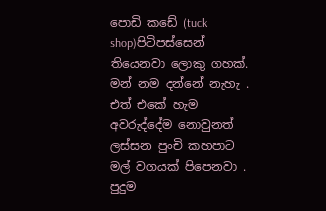පොඩි කඩේ (tuck shop)පිටිපස්සෙන් තියෙනවා ලොකු ගහක්. මන් නම දන්නේ නැහැ . එත් එකේ හැම අවරුද්දේම නොවුනත් ලස්සන පුංචි කහපාට මල් වගයක් පිපෙනවා . පුදුම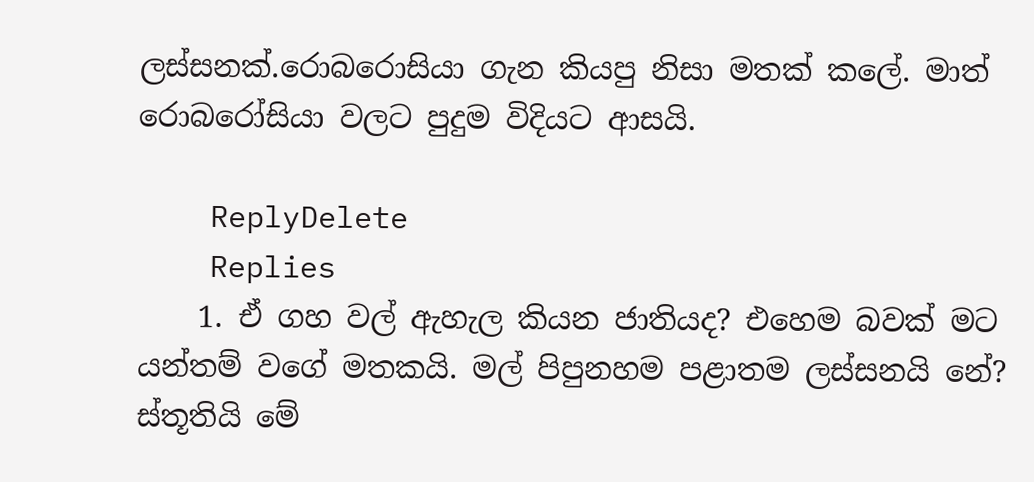ලස්සනක්.රොබරොසියා ගැන කියපු නිසා මතක් කලේ. මාත් රොබරෝසියා වලට පුදුම විදියට ආසයි.

    ReplyDelete
    Replies
    1. ඒ ගහ වල් ඇහැල කියන ජාතියද? එහෙම බවක් මට යන්තම් වගේ මතකයි. මල් පිපුනහම පළාතම ලස්සනයි නේ? ස්තූතියි මේ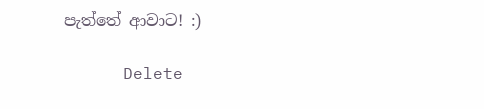පැත්තේ ආවාට! :)

      Delete